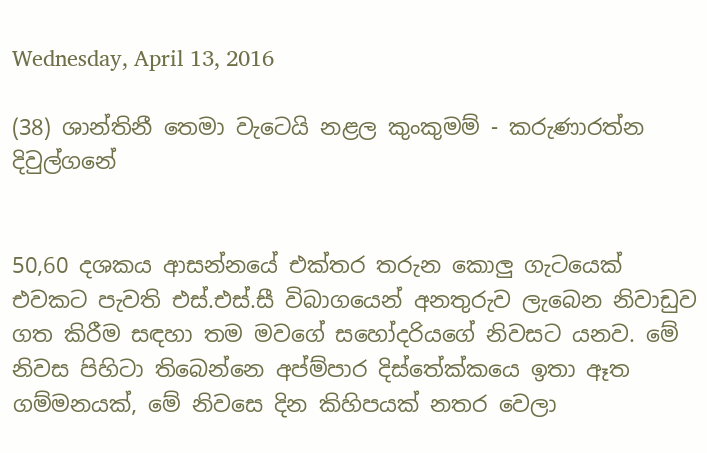Wednesday, April 13, 2016

(38) ශාන්තිනී තෙමා වැටෙයි නළල කුංකුමම් - කරුණාරත්න දිවුල්ගනේ


50,60 දශකය ආසන්නයේ එක්තර තරුන කොලු ගැටයෙක් එවකට පැවති එස්.එස්.සී විබාගයෙන් අනතුරුව ලැබෙන නිවාඩුව ගත කිරීම සඳහා තම මවගේ සහෝදරියගේ නිවසට යනව. මේ නිවස පිහිටා තිබෙන්නෙ අප්ම්පාර දිස්තේක්කයෙ ඉතා ඈත ගම්මනයක්, මේ නිවසෙ දින කිහිපයක් නතර වෙලා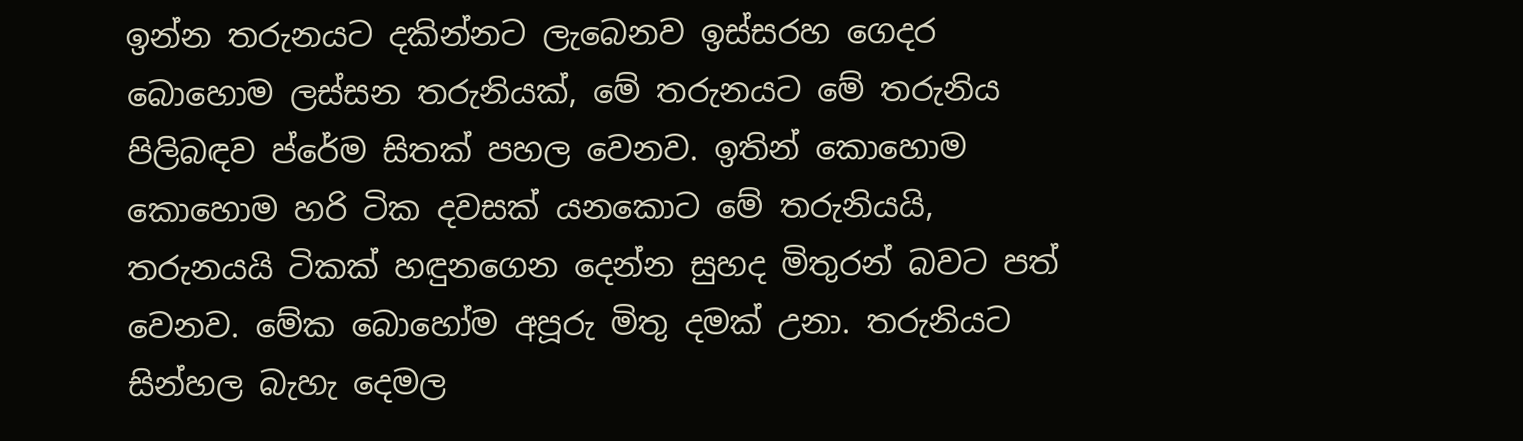ඉන්න තරුනයට දකින්නට ලැබෙනව ඉස්සරහ ගෙදර බොහොම ලස්සන තරුනියක්, මේ තරුනයට මේ තරුනිය පිලිබඳව ප්රේම සිතක් පහල වෙනව. ඉතින් කොහොම කොහොම හරි ටික දවසක් යනකොට මේ තරුනියයි, තරුනයයි ටිකක් හඳුනගෙන දෙන්න සුහද මිතුරන් බවට පත් වෙනව. මේක බොහෝම අපූරු මිතු දමක් උනා. තරුනියට සින්හල බැහැ දෙමල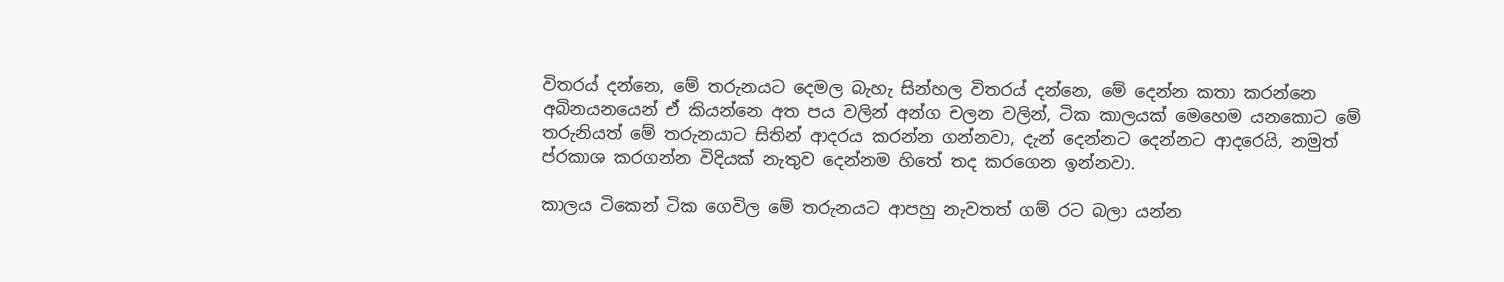විතරය් දන්නෙ, මේ තරුනයට දෙමල බැහැ සින්හල විතරය් දන්නෙ, මේ දෙන්න කතා කරන්නෙ අබිනයනයෙන් ඒ කියන්නෙ අත පය වලින් අන්ග චලන වලින්, ටික කාලයක් මෙහෙම යනකොට මේ තරුනියත් මේ තරුනයාට සිතින් ආදරය කරන්න ගන්නවා, දැන් දෙන්නට දෙන්නට ආදරෙයි, නමුත් ප්රකාශ කරගන්න විදියක් නැතුව දෙන්නම හිතේ තද කරගෙන ඉන්නවා.

කාලය ටිකෙන් ටික ගෙවිල මේ තරුනයට ආපහු නැවතත් ගම් රට බලා යන්න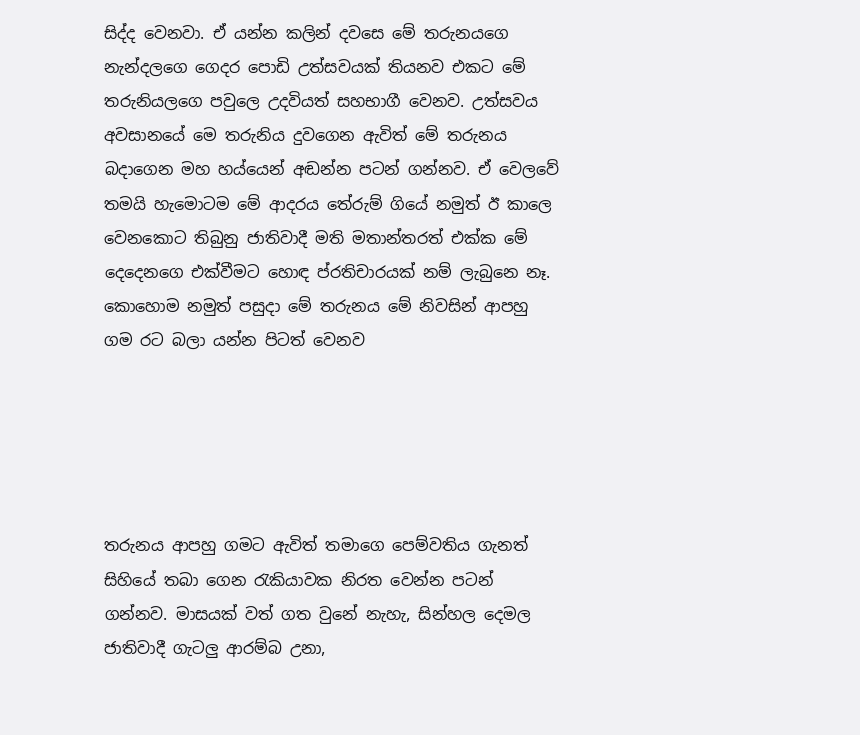සිද්ද වෙනවා. ඒ යන්න කලින් දවසෙ මේ තරුනයගෙ නැන්දලගෙ ගෙදර පොඩි උත්සවයක් තියනව එකට මේ තරුනියලගෙ පවුලෙ උදවියත් සහභාගී වෙනව. උත්සවය අවසානයේ මෙ තරුනිය දුවගෙන ඇවිත් මේ තරුනය බදාගෙන මහ හය්යෙන් අඬන්න පටන් ගන්නව. ඒ වෙලවේ තමයි හැමොටම මේ ආදරය තේරුම් ගියේ නමුත් ඊ කාලෙ වෙනකොට තිබුනු ජාතිවාදී මති මතාන්තරත් එක්ක මේ දෙදෙනගෙ එක්වීමට හොඳ ප්රතිචාරයක් නම් ලැබුනෙ නෑ. කොහොම නමුත් පසුදා මේ තරුනය මේ නිවසින් ආපහු ගම රට බලා යන්න පිටත් වෙනව





තරුනය ආපහු ගමට ඇවිත් තමාගෙ පෙම්වතිය ගැනත් සිහියේ තබා ගෙන රැකියාවක නිරත වෙන්න පටන් ගන්නව. මාසයක් වත් ගත වුනේ නැහැ, සින්හල දෙමල ජාතිවාදී ගැටලු ආරම්බ උනා,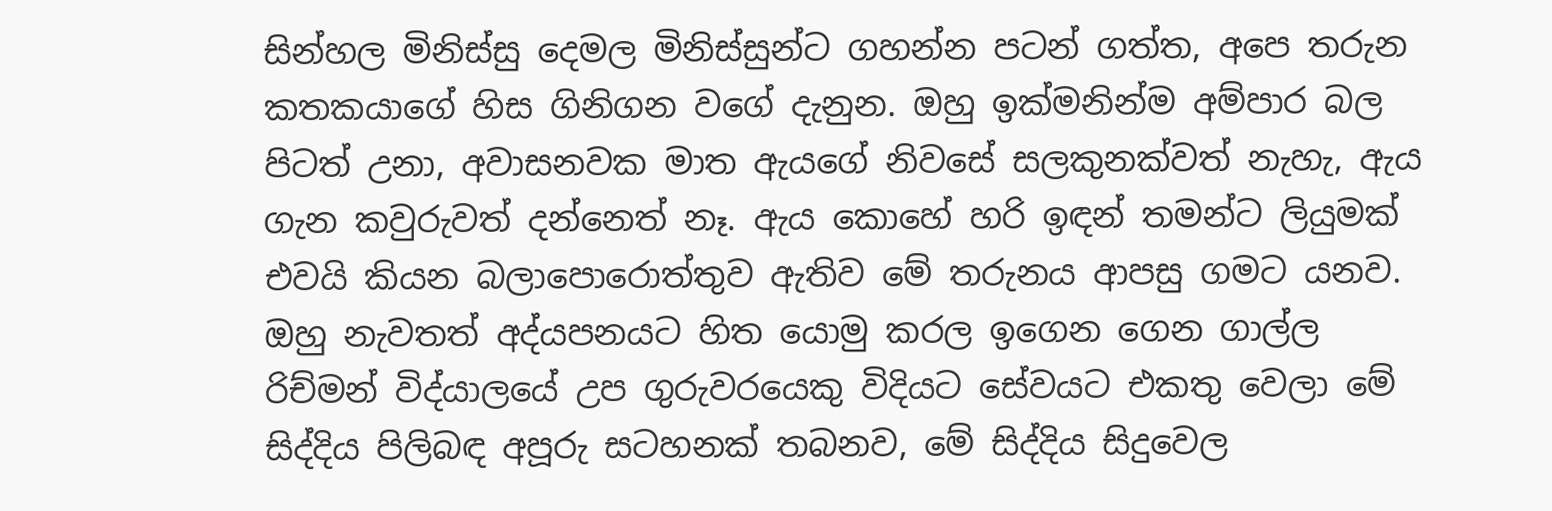සින්හල මිනිස්සු දෙමල මිනිස්සුන්ට ගහන්න පටන් ගත්ත, අපෙ තරුන කතකයාගේ හිස ගිනිගන වගේ දැනුන. ඔහු ඉක්මනින්ම අම්පාර බල පිටත් උනා, අවාසනවක මාත ඇයගේ නිවසේ සලකුනක්වත් නැහැ, ඇය ගැන කවුරුවත් දන්නෙත් නෑ. ඇය කොහේ හරි ඉඳන් තමන්ට ලියුමක් එවයි කියන බලාපොරොත්තුව ඇතිව මේ තරුනය ආපසු ගමට යනව. ඔහු නැවතත් අද්යපනයට හිත යොමු කරල ඉගෙන ගෙන ගාල්ල රිච්මන් විද්යාලයේ උප ගුරුවරයෙකු විදියට සේවයට එකතු වෙලා මේ සිද්දිය පිලිබඳ අපූරු සටහනක් තබනව, මේ සිද්දිය සිදුවෙල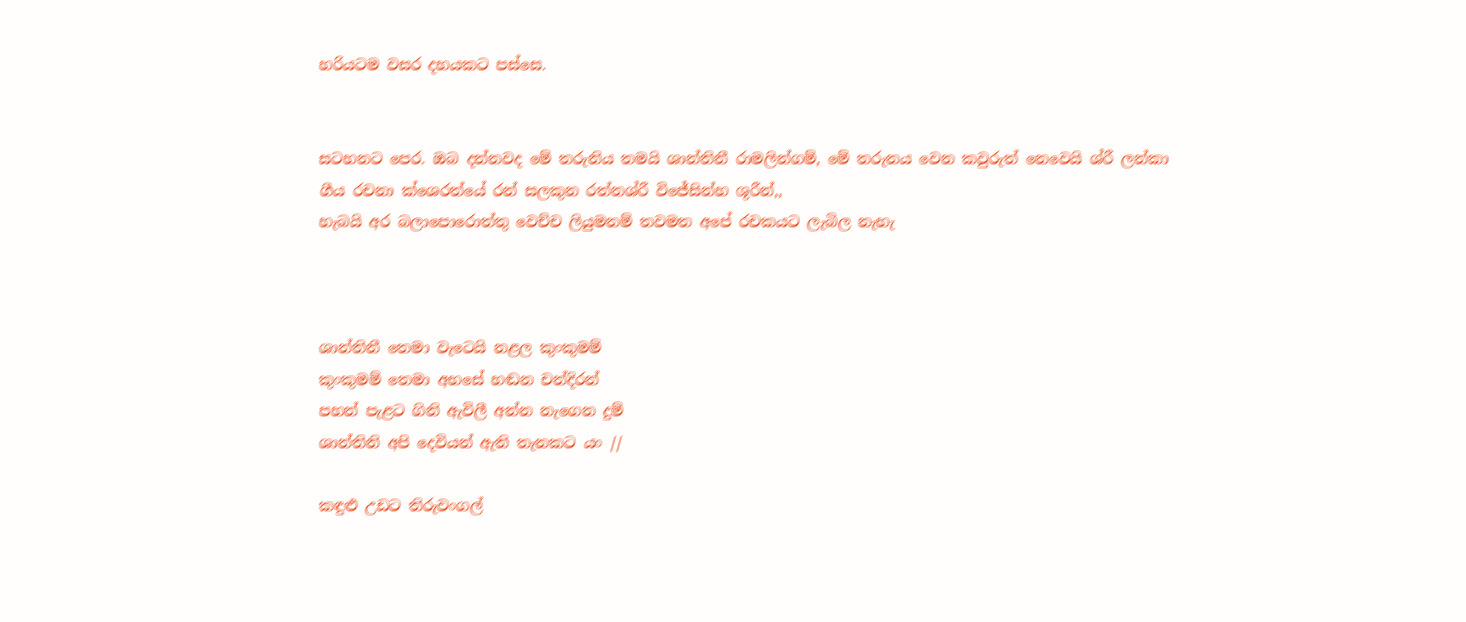හරියටම වසර දහයකට පස්සෙ.


සටහනට පෙර. ඔබ දන්නවද මේ තරුනිය තමයි ශාන්තිනී රාමලින්ගම්, මේ තරුනය වෙන කවුරුත් නෙවෙයි ශ්රී ලන්කා ගීය රචනා ක්ශෙරත්යේ රන් සලකුන රත්නශ්රී විජේසින්හ ශූරීන්,,
හැබයි අර බලාපොරොත්තු වෙච්ච ලියුමනම් තවමත අපේ රචකයට ලැබිල නැහැ



ශාන්තිනී තෙමා වැටෙයි නළල කුංකුමම්
කුංකුමම් තෙමා අහසේ හඬන චන්දිරන්
පහන් පැළට ගිනි ඇවිලී අන්න නැගෙන දුම්
ශාන්තිනි අපි දෙවියන් ඇති තැනකට යං //

කඳුළු උඩට තිරුවංගල්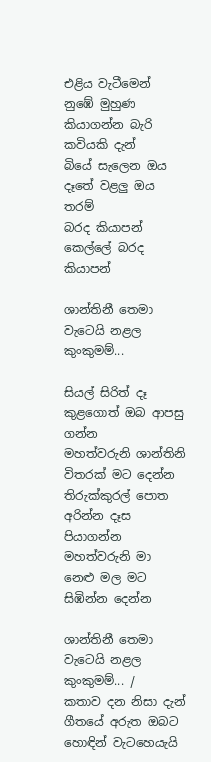එළිය වැටීමෙන්
නුඹේ මුහුණ කියාගන්න බැරි කවියකි දැන්
බියේ සැලෙන ඔය දෑතේ වළලු ඔය තරම්
බරද කියාපන් කෙල්ලේ බරද කියාපන්

ශාන්තිනී තෙමා වැටෙයි නළල කුංකුමම්...

සියල් සිරිත් දෑ කුළගොත් ඔබ ආපසු ගන්න
මහත්වරුනි ශාන්තිනි විතරක් මට දෙන්න
තිරුක්කුරල් පොත අරින්න දෑස පියාගන්න
මහත්වරුනි මා නෙළු මල මට සිඹින්න දෙන්න

ශාන්තිනී තෙමා වැටෙයි නළල කුංකුමම්... /
කතාව දන නිසා දැන් ගීතයේ අරුත ඔබට හොඳින් වැටහෙයැයි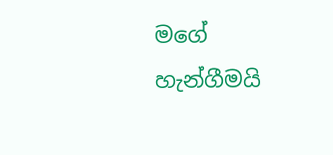මගේ හැන්ගීමයි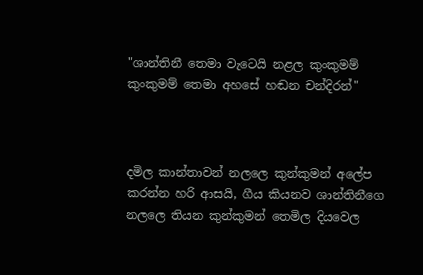"ශාන්තිනී තෙමා වැටෙයි නළල කුංකුමම්
කුංකුමම් තෙමා අහසේ හඬන චන්දිරන්"



දමිල කාන්තාවන් නලලෙ කුන්කුමන් අලේප කරන්න හරි ආසයි, ගීය කියනව ශාන්තිනීගෙ නලලෙ තියන කුන්කුමන් තෙමිල දියවෙල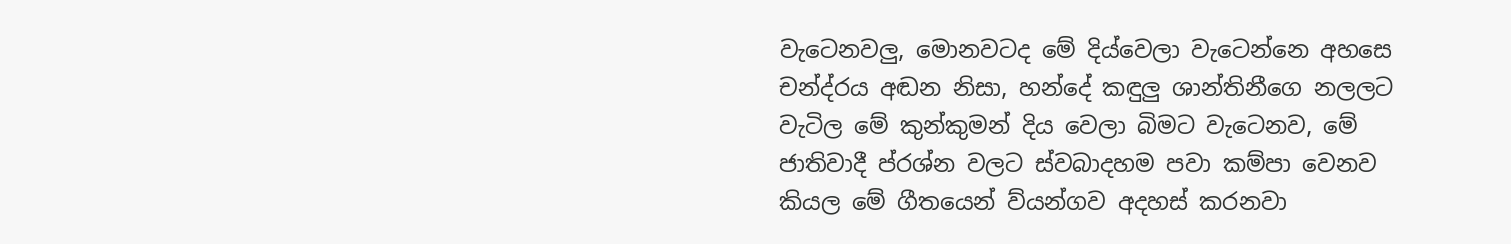වැටෙනවලු, මොනවටද මේ දිය්වෙලා වැටෙන්නෙ අහසෙ චන්ද්රය අඬන නිසා, හන්දේ කඳුලු ශාන්තිනීගෙ නලලට වැටිල මේ කුන්කුමන් දිය වෙලා බිමට වැටෙනව, මේ ජාතිවාදී ප්රශ්න වලට ස්වබාදහම පවා කම්පා වෙනව කියල මේ ගීතයෙන් ව්යන්ගව අදහස් කරනවා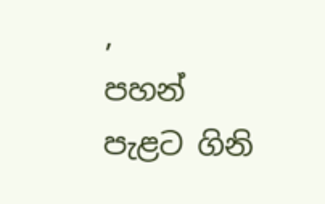,
පහන් පැළට ගිනි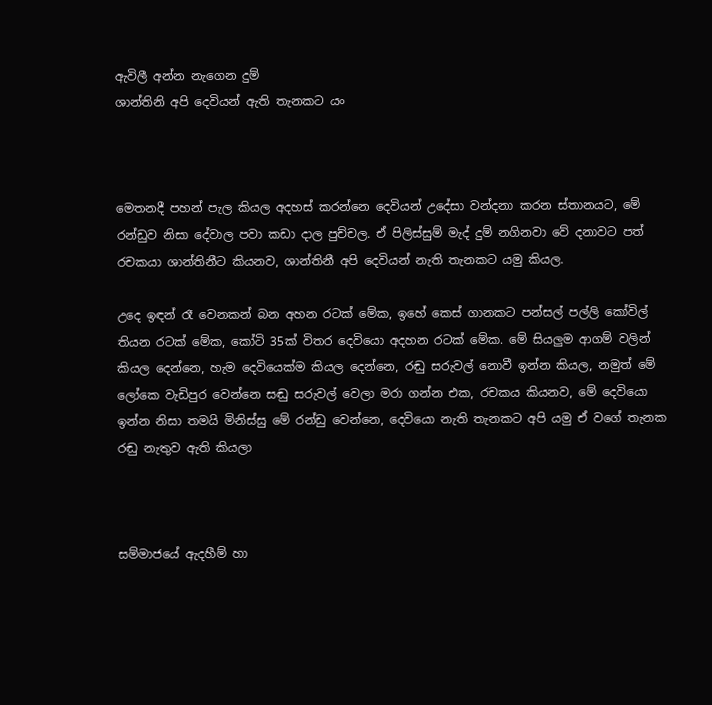ඇවිලී අන්න නැගෙන දුම්
ශාන්තිනි අපි දෙවියන් ඇති තැනකට යං



මෙතනදී පහන් පැල කියල අදහස් කරන්නෙ දෙවියන් උදේසා වන්දනා කරන ස්තානයට, මේ රන්ඩුව නිසා දේවාල පවා කඩා දාල පුච්චල. ඒ පිලිස්සුම් මැද් දුම් නගිනවා වේ දනාවට පත් රචකයා ශාන්තිනීට කියනව, ශාන්තිනී අපි දෙවියන් නැති තැනකට යමු කියල.

උදෙ ඉඳන් රෑ වෙනකන් බන අහන රටක් මේක, ඉහේ කෙස් ගානකට පන්සල් පල්ලි කෝවිල් තියන රටක් මේක, කෝටි 35ක් විතර දෙවියො අදහන රටක් මේක. මේ සියලුම ආගම් වලින් කියල දෙන්නෙ, හැම දෙවියෙක්ම කියල දෙන්නෙ, රඬු සරුවල් නොවී ඉන්න කියල, නමුත් මේ ලෝකෙ වැඩිපුර වෙන්නෙ සඬු සරුවල් වෙලා මරා ගන්න එක, රචකය කියනව, මේ දෙවියො ඉන්න නිසා තමයි මිනිස්සු මේ රන්ඩු වෙන්නෙ, දෙවියො නැති තැනකට අපි යමු ඒ වගේ තැනක රඬු නැතුව ඇති කියලා



සම්මාජයේ ඇදහීම් හා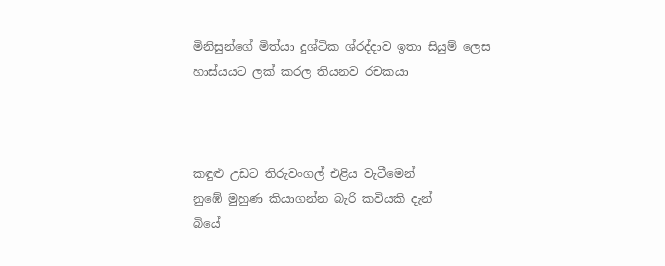මිනිසුන්ගේ මිත්යා දුශ්ටික ශ්රද්දාව ඉතා සියුම් ලෙස හාස්යයට ලක් කරල තියනව රචකයා



කඳුළු උඩට තිරුවංගල් එළිය වැටීමෙන්
නුඹේ මුහුණ කියාගන්න බැරි කවියකි දැන්
බියේ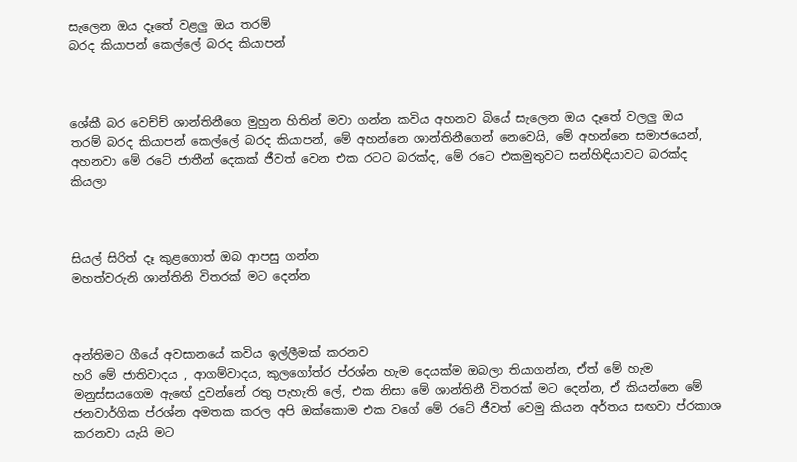සැලෙන ඔය දෑතේ වළලු ඔය තරම්
බරද කියාපන් කෙල්ලේ බරද කියාපන්



ශේකී බර වෙච්ච් ශාන්තිනීගෙ මුහුන හිතින් මවා ගන්න කවිය අහනව බියේ සැලෙන ඔය දෑතේ වලලු ඔය තරම් බරද කියාපන් කෙල්ලේ බරද කියාපන්, මේ අහන්නෙ ශාන්තිනීගෙන් නෙවෙයි, මේ අහන්නෙ සමාජයෙන්, අහනවා මේ රටේ ජාතීන් දෙකක් ජීවත් වෙන එක රටට බරක්ද, මේ රටෙ එකමුතුවට සන්හිඳියාවට බරක්ද කියලා



සියල් සිරිත් දෑ කුළගොත් ඔබ ආපසු ගන්න
මහත්වරුනි ශාන්තිනි විතරක් මට දෙන්න



අන්තිමට ගීයේ අවසානයේ කවිය ඉල්ලීමක් කරනව
හරි මේ ජාතිවාදය , ආගම්වාදය, කුලගෝත්ර ප්රශ්න හැම දෙයක්ම ඔබලා තියාගන්න, ඒත් මේ හැම මනුස්සයගෙම ඇඟේ දුවන්නේ රතු පැහැති ලේ, එක නිසා මේ ශාන්තිනී විතරක් මට දෙන්න, ඒ කියන්නෙ මේ ජනවාර්ගික ප්රශ්න අමතක කරල අපි ඔක්කොම එක වගේ මේ රටේ ජීවත් වෙමු කියන අර්තය සඟවා ප්රකාශ කරනවා යැයි මට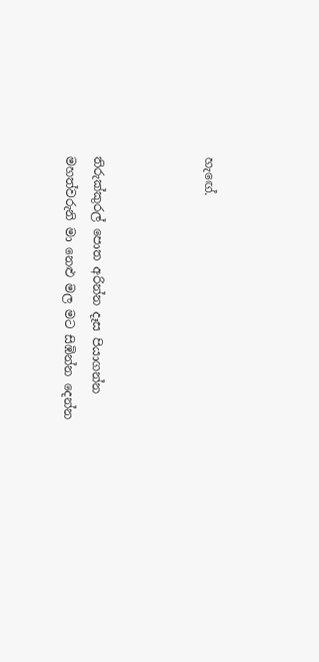හැඟේ.



තිරුක්කුරල් පොත අරින්න දෑස පියාගන්න
මහත්වරුනි මා නෙළු මල මට සිඹින්න දෙන්න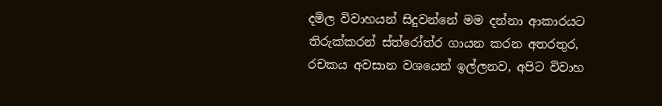දමිල විවාහයන් සිදුවන්නේ මම දන්නා ආකාරයට තිරුක්කරන් ස්ත්රෝත්ර ගායන කරන අතරතුර, රචකය අවසාන වශයෙන් ඉල්ලනව, අපිට විවාහ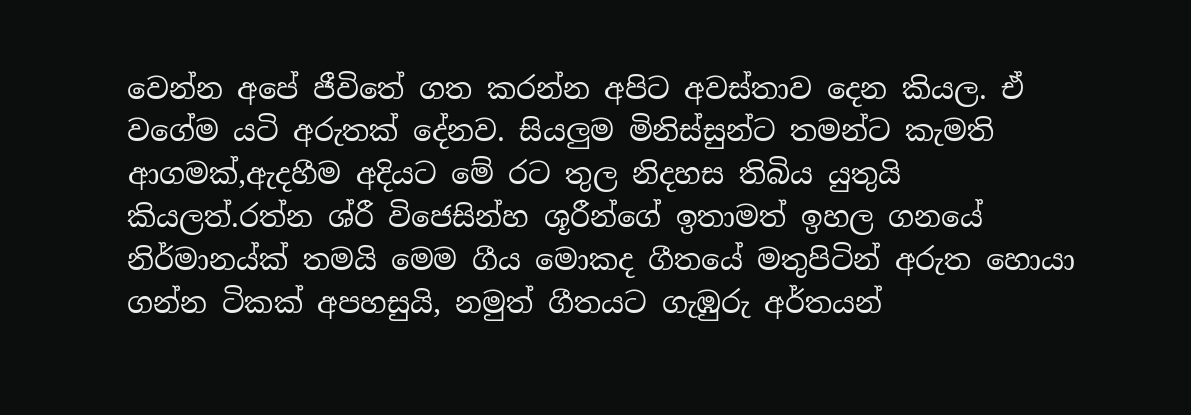වෙන්න අපේ ජීවිතේ ගත කරන්න අපිට අවස්තාව දෙන කියල. ඒ වගේම යටි අරුතක් දේනව. සියලුම මිනිස්සුන්ට තමන්ට කැමති ආගමක්,ඇදහීම අදියට මේ රට තුල නිදහස තිබිය යුතුයි කියලත්.රත්න ශ්රී විජෙසින්හ ශූරීන්ගේ ඉතාමත් ඉහල ගනයේ නිර්මානය්ක් තමයි මෙම ගීය මොකද ගීතයේ මතුපිටින් අරුත හොයා ගන්න ටිකක් අපහසුයි, නමුත් ගීතයට ගැඹුරු අර්තයන්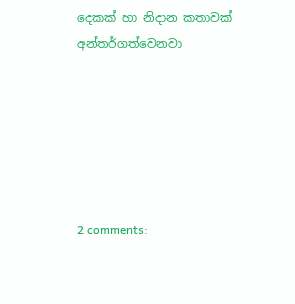දෙකක් හා නිදාන කතාවක් අන්තර්ගත්වෙනවා






2 comments: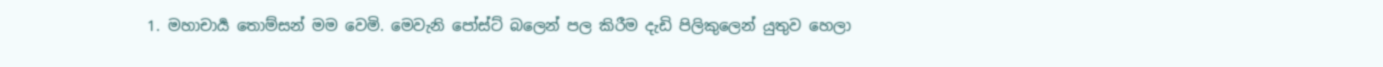1. මහාචාර්‍ය තොම්සන් මම වෙමි. මෙවැනි පෝස්ට් බලෙන් පල කිරීම දැඩි පිලිකුලෙන් යුතුව හෙලා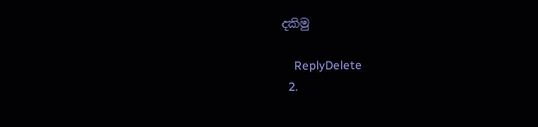දකිමු

    ReplyDelete
  2.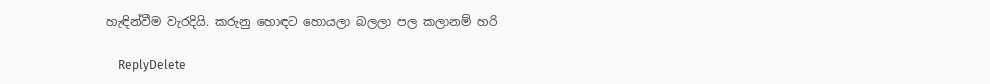හැඳින්වීම වැරදියි. කරුනු හොඳට හොයලා බලලා පල කලානම් හරි

    ReplyDelete